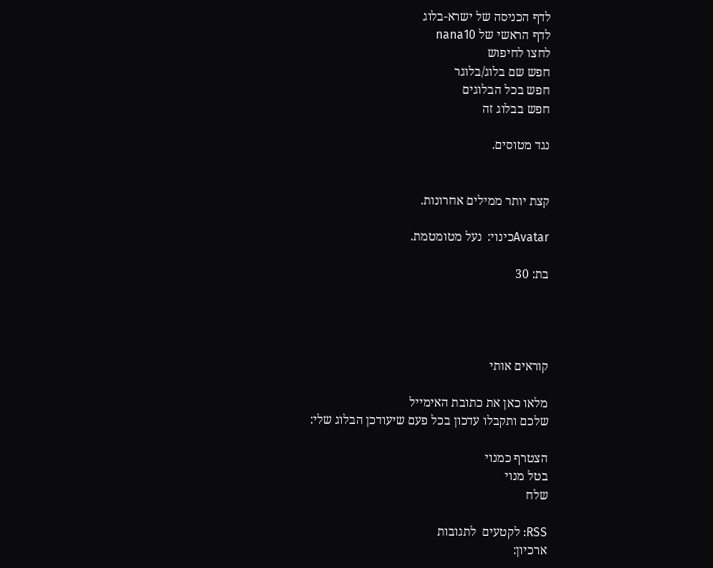לדף הכניסה של ישרא-בלוג
לדף הראשי של nana10
לחצו לחיפוש
חפש שם בלוג/בלוגר
חפש בכל הבלוגים
חפש בבלוג זה

נגד מטוסים.


קצת יותר ממילים אחרונות.

Avatarכינוי:  נעל מטומטמת.

בת: 30




קוראים אותי

מלאו כאן את כתובת האימייל
שלכם ותקבלו עדכון בכל פעם שיעודכן הבלוג שלי:

הצטרף כמנוי
בטל מנוי
שלח

RSS: לקטעים  לתגובות
ארכיון: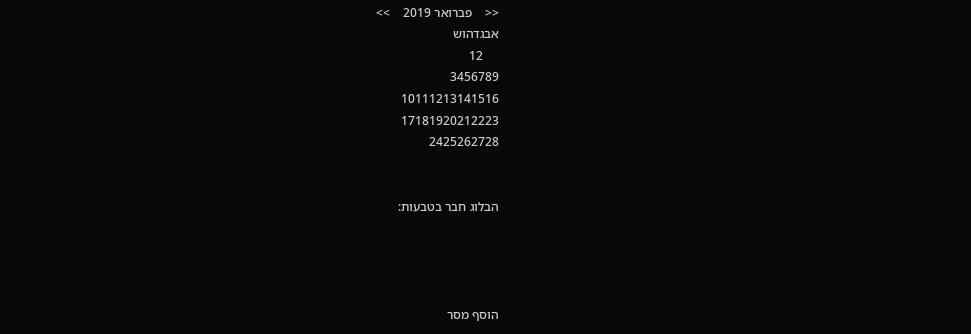<<    פברואר 2019    >>
אבגדהוש
     12
3456789
10111213141516
17181920212223
2425262728


הבלוג חבר בטבעות:




הוסף מסר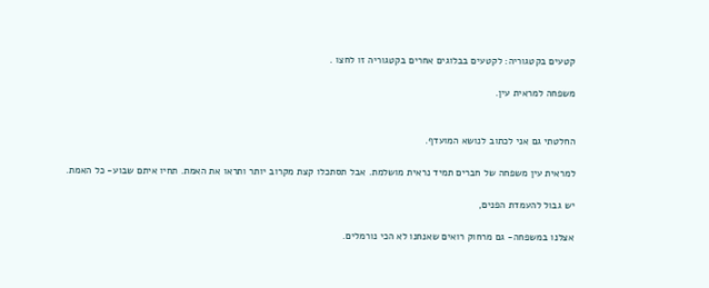קטעים בקטגוריה: לקטעים בבלוגים אחרים בקטגוריה זו לחצו .

משפחה למראית עין.


החלטתי גם אני לכתוב לנושא המועדף.

למראית עין משפחה של חברים תמיד נראית מושלמת. אבל תסתכלו קצת מקרוב יותר ותראו את האמת. תחיו איתם שבוע- כל האמת.

יש גבול להעמדת הפנים,

אצלנו במשפחה- גם מרחוק רואים שאנחנו לא הכי נורמלים.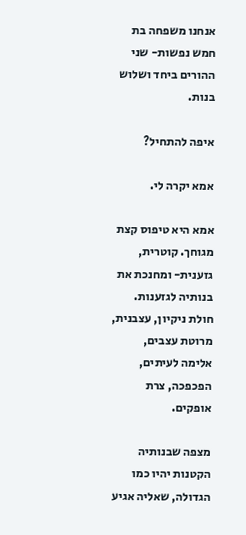אנחנו משפחה בת חמש נפשות- שני ההורים ביחד ושלוש בנות.

איפה להתחיל?

אמא יקרה לי.

אמא היא טיפוס קצת מגוחך. קוטרית, גזענית- ומחנכת את בנותיה לגזענות. חולת ניקיון, עצבנית, מרוטת עצבים, אלימה לעיתים, הפכפכה, צרת אופקים.

מצפה שבנותיה הקטנות יהיו כמו הגדולה, שאליה אגיע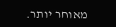מאוחר יותר.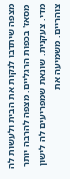מצפה שיתדבו לנקות את הבית ולעשות לה מסאז' בכפות הרגליים. מצפה להרבה יותר מדי. צעקנית. שונאת שמפריעים לה לישון צוהריים. משמיעה את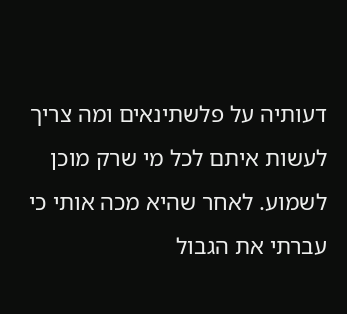דעותיה על פלשתינאים ומה צריך לעשות איתם לכל מי שרק מוכן לשמוע. לאחר שהיא מכה אותי כי עברתי את הגבול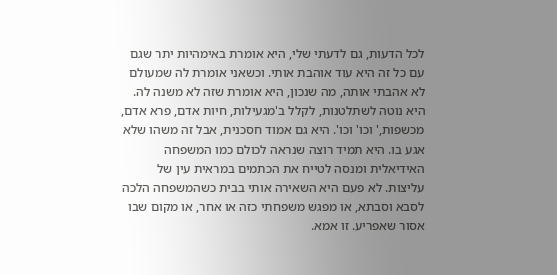לכל הדעות, גם לדעתי שלי, היא אומרת באימהיות יתר שגם עם כל זה היא עוד אוהבת אותי. וכשאני אומרת לה שמעולם לא אהבתי אותה, מה שנכון, היא אומרת שזה לא משנה לה. היא נוטה לשתלטנות, לקלל ב'מגעילות, חיות אדם, פרא אדם, מכשפות,' וכו' וכו'. היא גם אמוד חסכנית, אבל זה משהו שלא אגע בו. היא תמיד רוצה שנראה לכולם כמו המשפחה האידיאלית ומנסה לטייח את הכתמים במראית עין של עליצות. לא פעם היא השאירה אותי בבית כשהמשפחה הלכה לסבא וסבתא, או מפגש משפחתי כזה או אחר, או מקום שבו אסור שאפריע. זו אמא.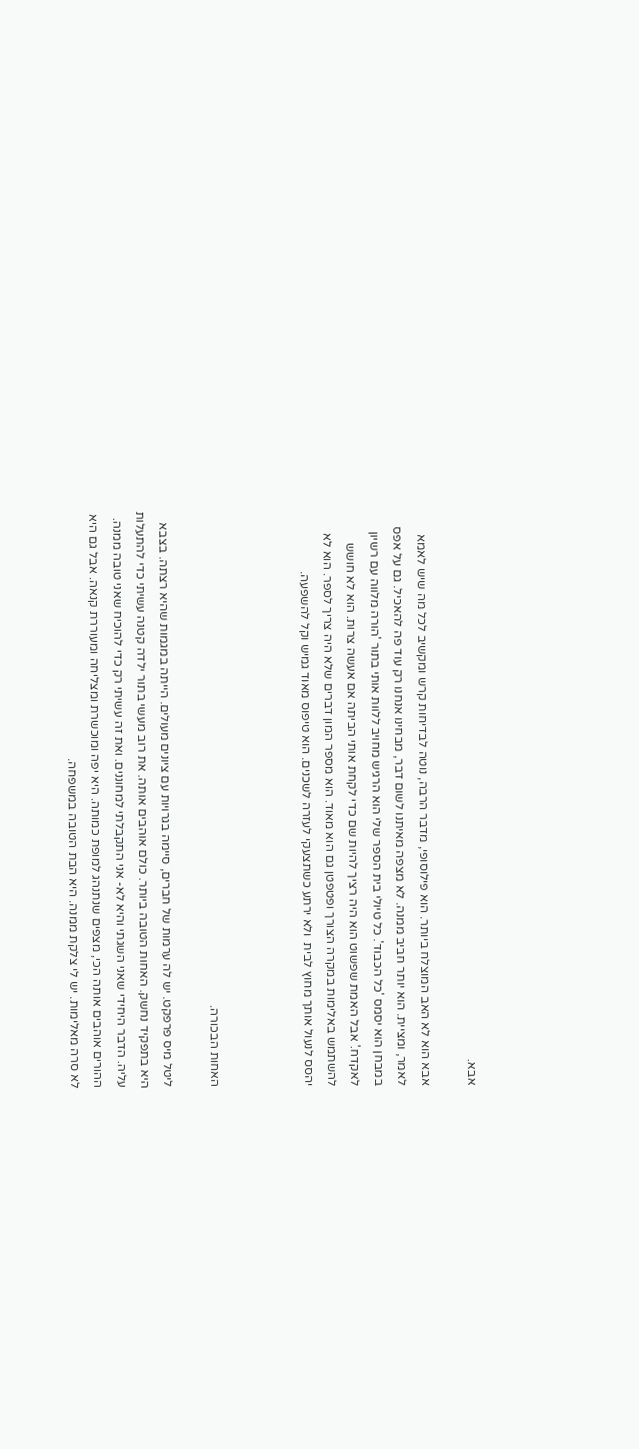אבא.

אבא הוא לא האב המוצלח ביותר. הוא פילוסופי, מדבר הרבה, נוטה לבדיחות קרש ומקשיב לכל מה שיש לאמא לאמר, ומציית. הוא יותר חביב ממנה. לא מצפה מאיתנו לשום דבר, מבחינו אנחנו רק עוד פה להאכיל. גם על אפס במבחן הוא יסמס 'כל הכבוד'. כל טיולי בית הספר שלי הוא הרגיש מחויב ללוות אותי בתור 'הורה מלווה עם רשיון לאקדח.' אבל האמת שפשוט הוא היה רציך להיות שם כדי לקחת אותי הביתה אם אעשה צרות. הוא לא חושש להשתמש באלימות במקרה הצורך ופטפטן גם הוא מאוד. הוא מספר המון דברים שלא היה צריך לספר. הוא לא יהסס לנעול אותך מחוץ לבית  ולא ירתע כשתצעקי לעזרה לשכנים. הוא טיפוס מאוד גמיש וקל להשפעה.



האחות הבכורה.

ליטל מיס פרפקט. יש לה ערמות של חברים, סיימה בגרויות עם ציונים מעולים. הייתה במגמות שהיא רצתה. בצבא היא בתפקיד נחשק. האחות הטובה ביותר. כולם אוהבים אותה. את רוב מעשי בתור ילדה קטנה עשיתי כדי להתעלות עליה. הדבר היחידי שאני השגתי והיא לא- אני התקבלתי למחוננים. ואת זה עשיתי רק כדי להוכיח שאני טובה ממנה. ההורים אוהבים אותה הכי, מצפים שנתנהג למופת כמותה. היא יפה ומוכשרת ומצליחה ומעוררת קנאה. אבל גם היא לא סרה מאלימות. יש לי צלקת ממנה. היא הבת הטובה במשפחה.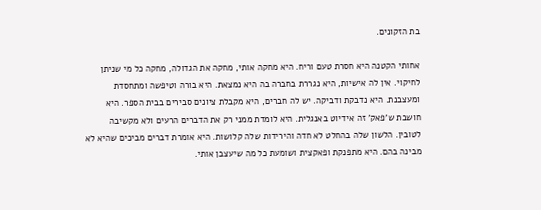בת הזקונים.

אחותי הקטנה היא חסרת טעם וריח. היא מחקה אותי, מחקה את הגדולה, מחקה כל מי שניתן לחיקוי. אין לה אישיות, היא נגררת בחברה בה היא נמצאת. היא בורה וטיפשה ומתחסדת ומעצבנת. היא נדבקת ודביקה. יש לה חברים, היא מקבלת ציונים סבירים בבית הספר. היא חושבת ש'פאק' זה אידיוט באנגלית. היא לומדת ממני רק את הדברים הרעים ולא מקשיבה לטובין. הלשון שלה בהחלט לא חדה והירידות שלה קלושות. היא אומרת דברים מביכים שהיא לא מבינה בהם. היא מתפנקת ופאקצית ושומעת כל מה שיעצבן אותי.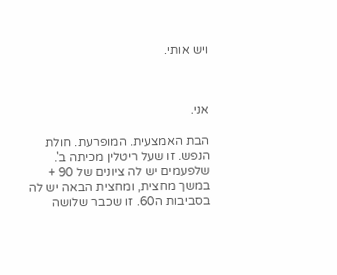ויש אותי.



אני.

הבת האמצעית. המופרעת. חולת הנפש. זו שעל ריטלין מכיתה ב'. שלפעמים יש לה ציונים של 90 + במשך מחצית, ומחצית הבאה יש לה בסביבות ה60. זו שכבר שלושה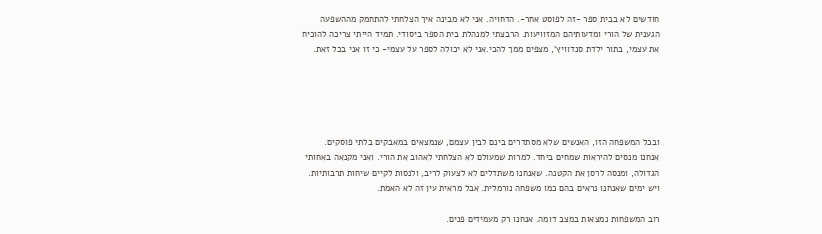חודשים לא בבית ספר -זה לפוסט אחר-. הדחויה. אני לא מבינה איך הצלחתי להתחמק מההשפעה הגענית של הורי ומדעותיהם המזוויעות. הרבצתי למנהלת בית הספר ביסודי. תמיד הייתי צריכה להוכיח את עצמי, בתור ילדת סנדוויץ', מצפים ממך להכי.אני לא יכולה לספר על עצמי- כי זו אני בכל זאת.





ובכל המשפחה הזו, האנשים שלא מסתדרים בינם לבין עצמם, שנמצאים במאבקים בלתי פוסקים. אנחנו מנסים להיראות שמחים ביחד. למרות שמעולם לא הצלחתי לאהוב את הורי. ואני מקנאה באחותי הגדולה, ומנסה לרסן את הקטנה. שאנחנו משתדלים לא לצעוק לריב, ולנסות לקיים שיחות תרבותיות. ויש ימים שאנחנו נראים בהם כמו משפחה נורמלית. אבל מראית עין זה לא האמת.

רוב המשפחות נמצאות במצב דומה. אנחנו רק מעמידים פנים.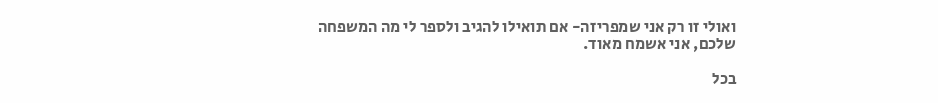ואולי זו רק אני שמפריזה- אם תואילו להגיב ולספר לי מה המשפחה שלכם, אני אשמח מאוד.

בכל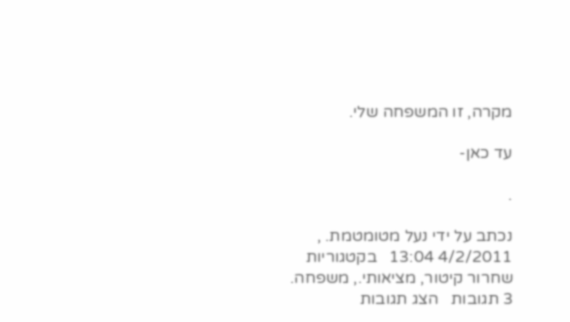מקרה, זו המשפחה שלי.

עד כאן-

.

נכתב על ידי נעל מטומטמת. , 4/2/2011 13:04   בקטגוריות שחרור קיטור, מציאותי., משפחה.
3 תגובות   הצג תגובות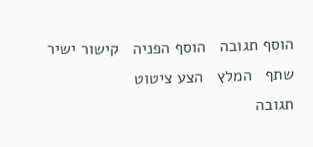הוסף תגובה   הוסף הפניה   קישור ישיר   שתף   המלץ   הצע ציטוט
תגובה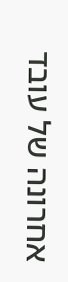אחרונה של עובד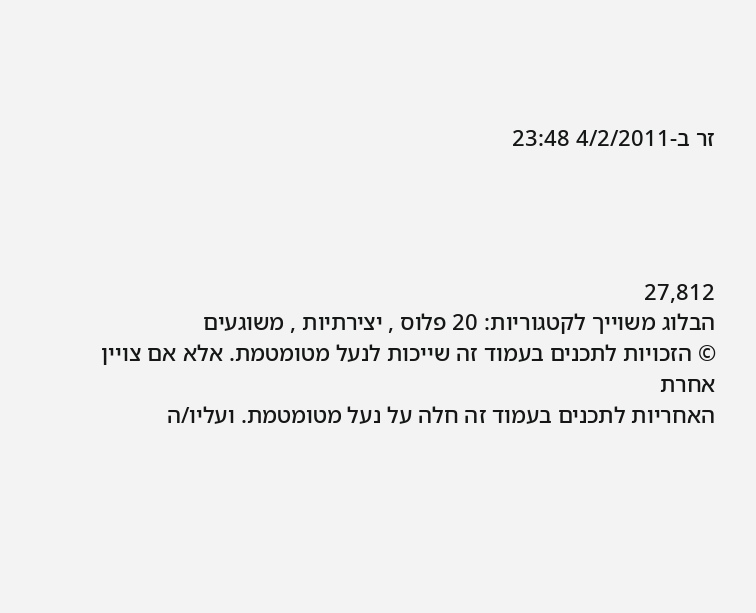זר ב-4/2/2011 23:48




27,812
הבלוג משוייך לקטגוריות: 20 פלוס , יצירתיות , משוגעים
© הזכויות לתכנים בעמוד זה שייכות לנעל מטומטמת. אלא אם צויין אחרת
האחריות לתכנים בעמוד זה חלה על נעל מטומטמת. ועליו/ה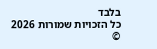בלבד
כל הזכויות שמורות 2026 ©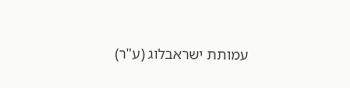עמותת ישראבלוג (ע"ר)